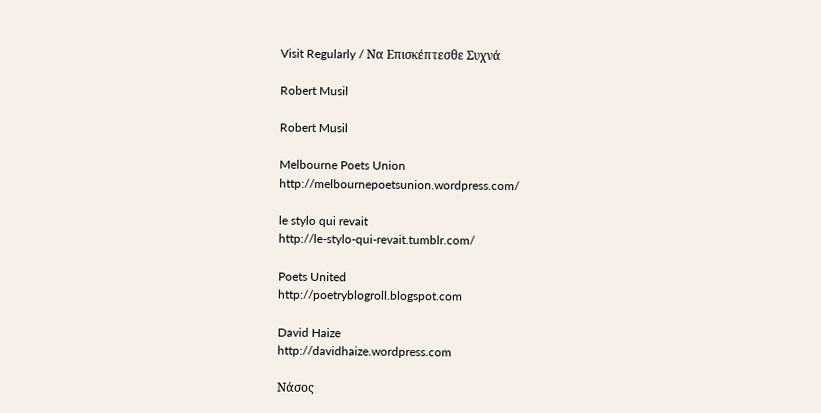Visit Regularly / Να Επισκέπτεσθε Συχνά

Robert Musil

Robert Musil

Melbourne Poets Union
http://melbournepoetsunion.wordpress.com/

le stylo qui revait
http://le-stylo-qui-revait.tumblr.com/

Poets United
http://poetryblogroll.blogspot.com

David Haize
http://davidhaize.wordpress.com

Νάσος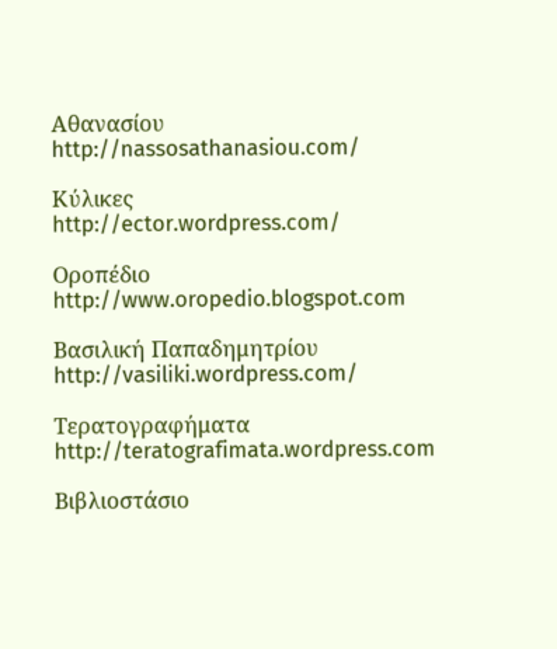Αθανασίου
http://nassosathanasiou.com/

Κύλικες
http://ector.wordpress.com/

Οροπέδιο
http://www.oropedio.blogspot.com

Βασιλική Παπαδημητρίου
http://vasiliki.wordpress.com/

Τερατογραφήματα
http://teratografimata.wordpress.com

Βιβλιοστάσιο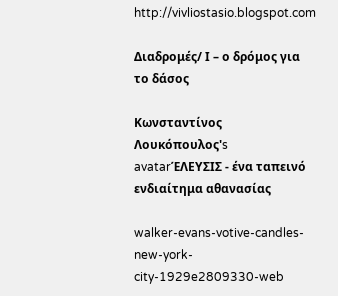http://vivliostasio.blogspot.com

Διαδρομές/ Ι – ο δρόμος για το δάσος

Κωνσταντίνος Λουκόπουλος's avatarΈΛΕΥΣΙΣ - ένα ταπεινό ενδιαίτημα αθανασίας

walker-evans-votive-candles-new-york-city-1929e2809330-web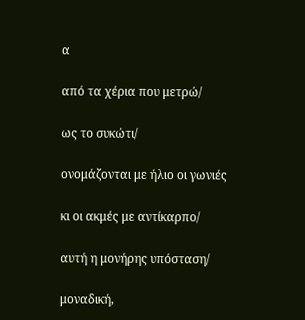α

από τα χέρια που μετρώ/

ως το συκώτι/

ονομάζονται με ήλιο οι γωνιές

κι οι ακμές με αντίκαρπο/

αυτή η μονήρης υπόσταση/

μοναδική,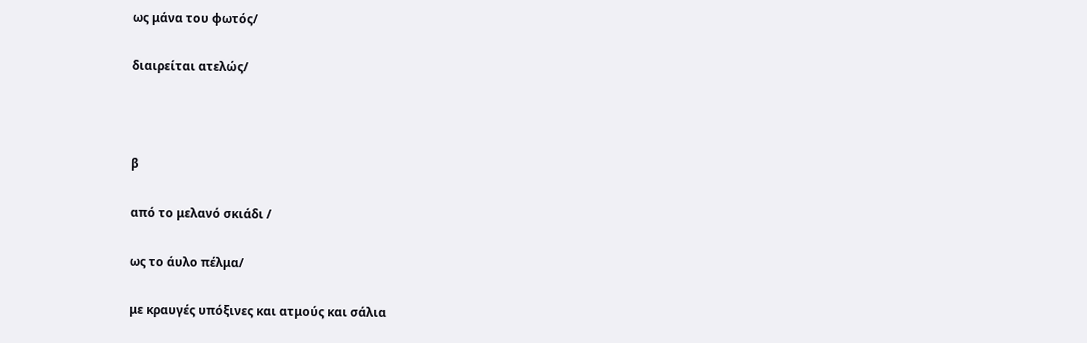ως μάνα του φωτός/

διαιρείται ατελώς/



β

από το μελανό σκιάδι /

ως το άυλο πέλμα/

με κραυγές υπόξινες και ατμούς και σάλια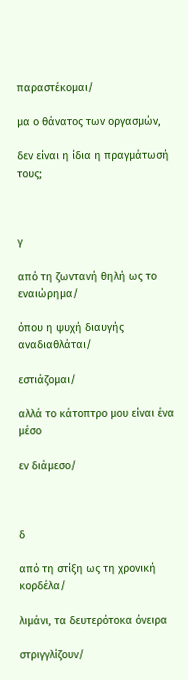παραστέκομαι/

μα ο θάνατος των οργασμών,

δεν είναι η ίδια η πραγμάτωσή τους;



γ

από τη ζωντανή θηλή ως το εναιώρημα/

όπου η ψυχή διαυγής αναδιαθλάται/

εστιάζομαι/

αλλά το κάτοπτρο μου είναι ένα μέσο

εν διάμεσο/



δ

από τη στίξη ως τη χρονική κορδέλα/

λιμάνι, τα δευτερότοκα όνειρα

στριγγλίζουν/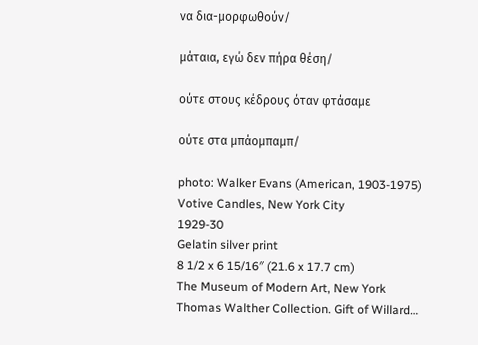να δια-μορφωθούν/

μάταια, εγώ δεν πήρα θέση/

ούτε στους κέδρους όταν φτάσαμε

ούτε στα μπάομπαμπ/

photo: Walker Evans (American, 1903-1975)
Votive Candles, New York City
1929-30
Gelatin silver print
8 1/2 x 6 15/16″ (21.6 x 17.7 cm)
The Museum of Modern Art, New York
Thomas Walther Collection. Gift of Willard…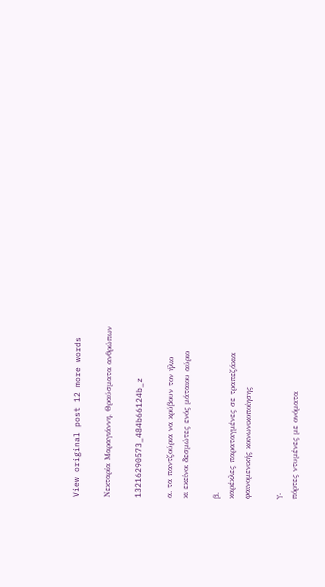View original post 12 more words

Νεκταρία Μαραγιάννη, Θραύσματα ανθρώπων

13216290573_484b66124b_z

α. τα παντζούρια να κρύβουν τον ήλιο
κι εκείνοι δεσμώτες ενός μάταιου αύριο

β.
καρέκλες παραταγμένες σε τραπεζάκια
φαινομενικής κοινωνικοποίησης

γ.
πόρτες ντυμένες με ονόματα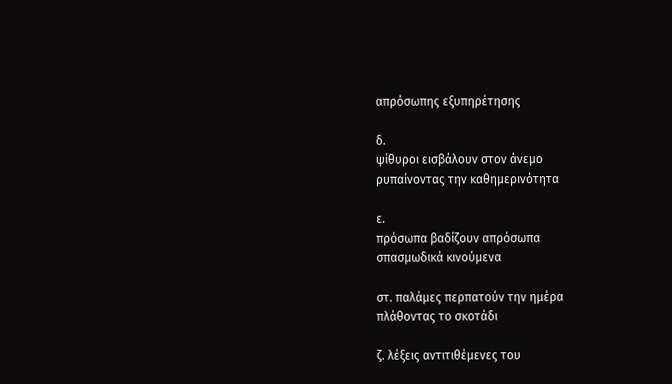απρόσωπης εξυπηρέτησης

δ.
ψίθυροι εισβάλουν στον άνεμο
ρυπαίνοντας την καθημερινότητα

ε.
πρόσωπα βαδίζουν απρόσωπα
σπασμωδικά κινούμενα

στ. παλάμες περπατούν την ημέρα
πλάθοντας το σκοτάδι

ζ. λέξεις αντιτιθέμενες του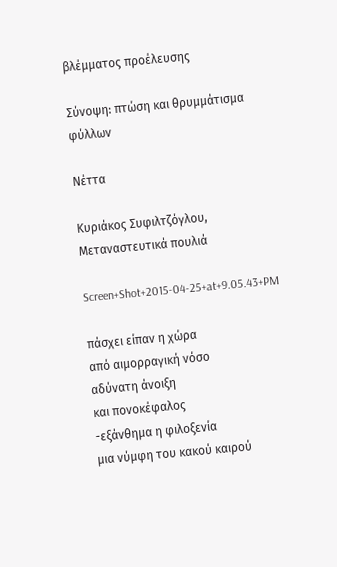βλέμματος προέλευσης

Σύνοψη: πτώση και θρυμμάτισμα φύλλων

Νέττα

Κυριάκος Συφιλτζόγλου, Μεταναστευτικά πουλιά

Screen+Shot+2015-04-25+at+9.05.43+PM

πάσχει είπαν η χώρα
από αιμορραγική νόσο
αδύνατη άνοιξη
και πονοκέφαλος
-εξάνθημα η φιλοξενία
μια νύμφη του κακού καιρού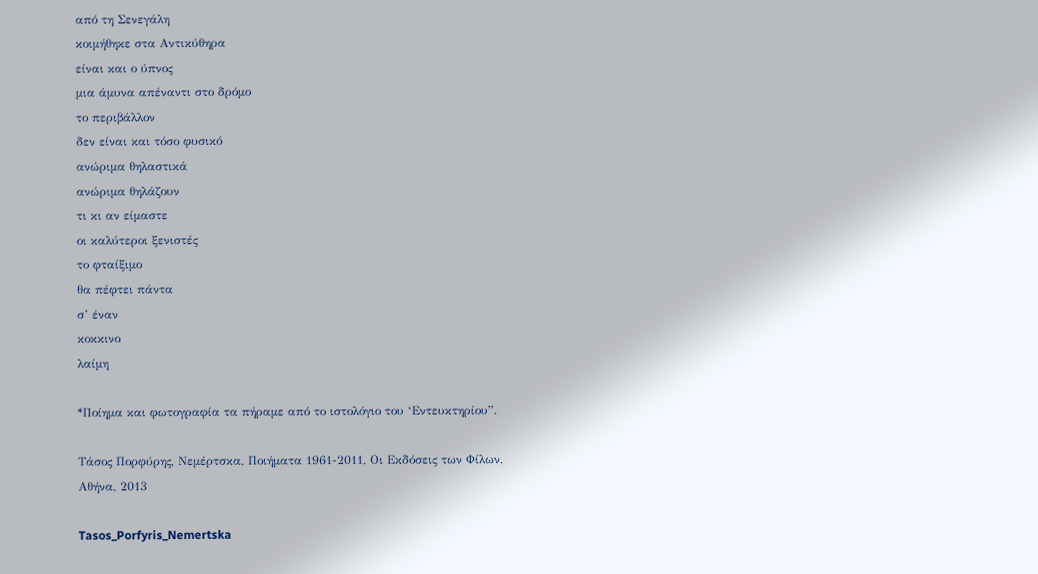από τη Σενεγάλη
κοιμήθηκε στα Αντικύθηρα
είναι και ο ύπνος
μια άμυνα απέναντι στο δρόμο
το περιβάλλον
δεν είναι και τόσο φυσικό
ανώριμα θηλαστικά
ανώριμα θηλάζουν
τι κι αν είμαστε
οι καλύτεροι ξενιστές
το φταίξιμο
θα πέφτει πάντα
σ’ έναν
κοκκινο
λαίμη

*Ποίημα και φωτογραφία τα πήραμε από το ιστολόγιο του ‘Εντευκτηρίου”.

Τάσος Πορφύρης, Νεμέρτσκα, Ποιήματα 1961-2011, Οι Εκδόσεις των Φίλων, Αθήνα, 2013

Tasos_Porfyris_Nemertska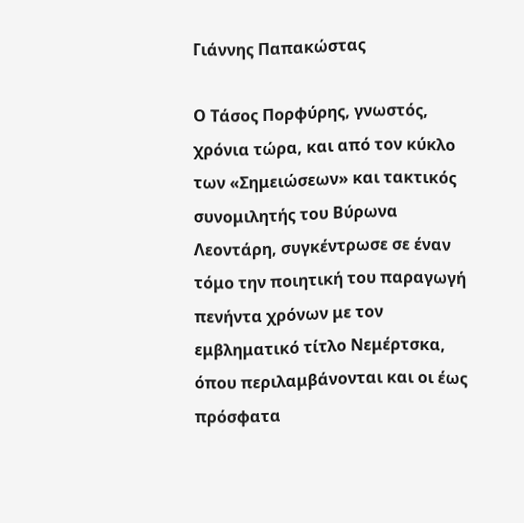Γιάννης Παπακώστας

Ο Τάσος Πορφύρης, γνωστός, χρόνια τώρα, και από τον κύκλο των «Σημειώσεων» και τακτικός συνομιλητής του Βύρωνα Λεοντάρη, συγκέντρωσε σε έναν τόμο την ποιητική του παραγωγή πενήντα χρόνων με τον εμβληματικό τίτλο Νεμέρτσκα, όπου περιλαμβάνονται και οι έως πρόσφατα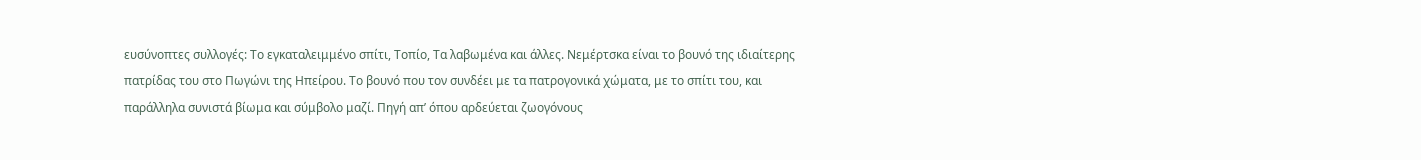ευσύνοπτες συλλογές: Το εγκαταλειμμένο σπίτι, Τοπίο, Τα λαβωμένα και άλλες. Νεμέρτσκα είναι το βουνό της ιδιαίτερης πατρίδας του στo Πωγώνι της Ηπείρου. Το βουνό που τον συνδέει με τα πατρογονικά χώματα, με το σπίτι του, και παράλληλα συνιστά βίωμα και σύμβολο μαζί. Πηγή απ’ όπου αρδεύεται ζωογόνους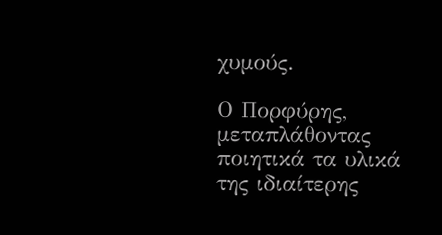χυμούς.

Ο Πορφύρης, μεταπλάθοντας ποιητικά τα υλικά της ιδιαίτερης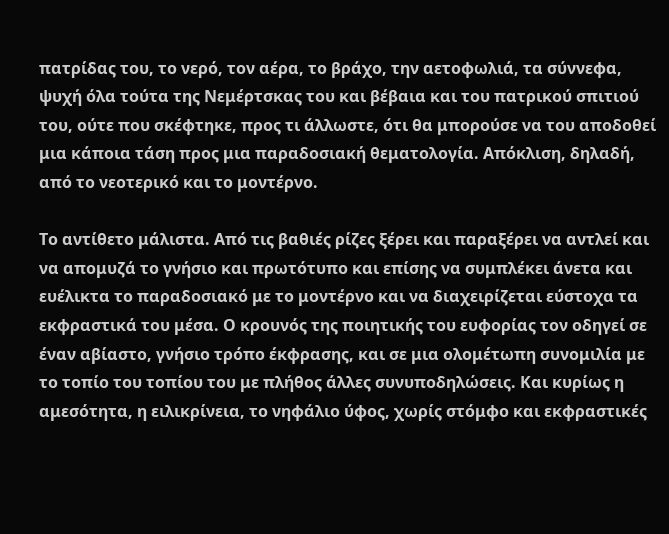πατρίδας του, το νερό, τον αέρα, το βράχο, την αετοφωλιά, τα σύννεφα, ψυχή όλα τούτα της Νεμέρτσκας του και βέβαια και του πατρικού σπιτιού του, ούτε που σκέφτηκε, προς τι άλλωστε, ότι θα μπορούσε να του αποδοθεί μια κάποια τάση προς μια παραδοσιακή θεματολογία. Απόκλιση, δηλαδή, από το νεοτερικό και το μοντέρνο.

Το αντίθετο μάλιστα. Από τις βαθιές ρίζες ξέρει και παραξέρει να αντλεί και να απομυζά το γνήσιο και πρωτότυπο και επίσης να συμπλέκει άνετα και ευέλικτα το παραδοσιακό με το μοντέρνο και να διαχειρίζεται εύστοχα τα εκφραστικά του μέσα. Ο κρουνός της ποιητικής του ευφορίας τον οδηγεί σε έναν αβίαστο, γνήσιο τρόπο έκφρασης, και σε μια ολομέτωπη συνομιλία με το τοπίο του τοπίου του με πλήθος άλλες συνυποδηλώσεις. Και κυρίως η αμεσότητα, η ειλικρίνεια, το νηφάλιο ύφος, χωρίς στόμφο και εκφραστικές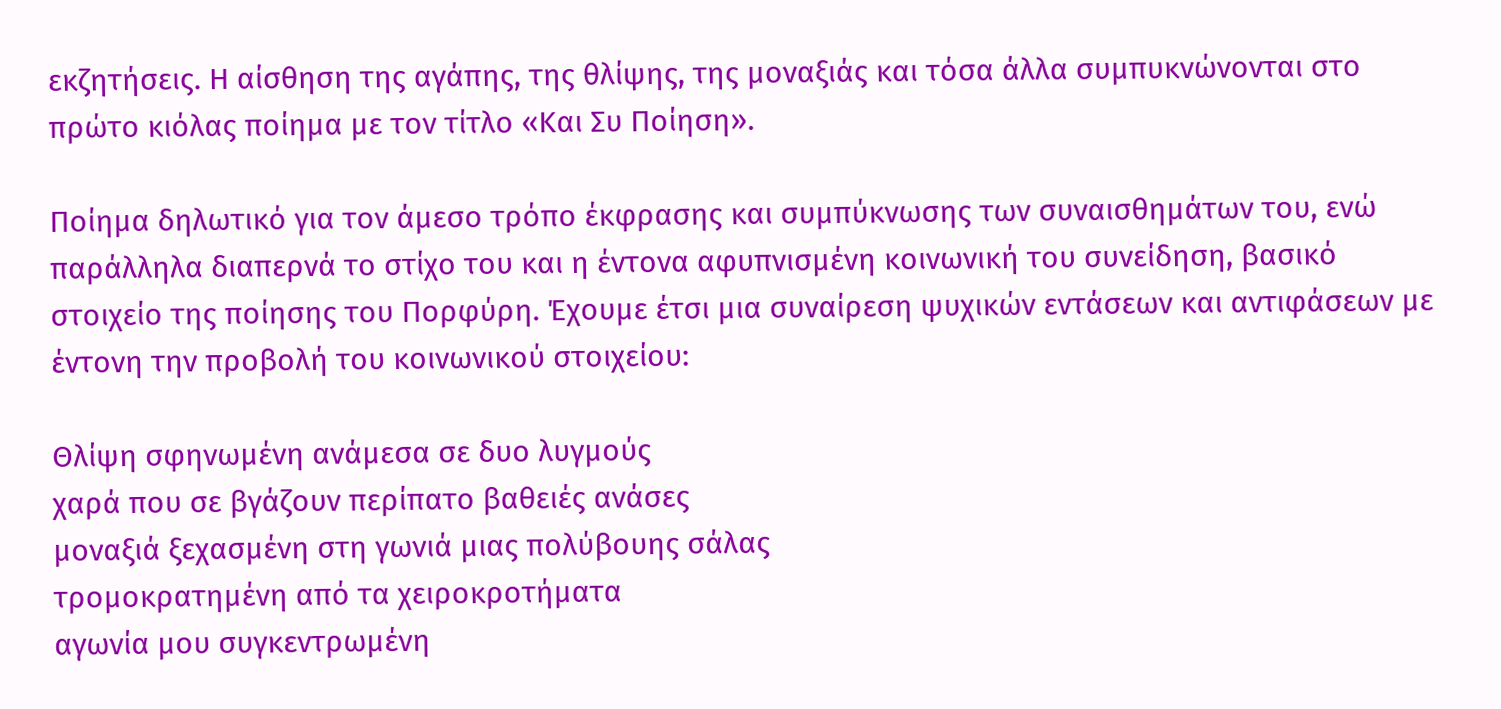εκζητήσεις. Η αίσθηση της αγάπης, της θλίψης, της μοναξιάς και τόσα άλλα συμπυκνώνονται στο πρώτο κιόλας ποίημα με τον τίτλο «Και Συ Ποίηση».

Ποίημα δηλωτικό για τον άμεσο τρόπο έκφρασης και συμπύκνωσης των συναισθημάτων του, ενώ παράλληλα διαπερνά το στίχο του και η έντονα αφυπνισμένη κοινωνική του συνείδηση, βασικό στοιχείο της ποίησης του Πορφύρη. Έχουμε έτσι μια συναίρεση ψυχικών εντάσεων και αντιφάσεων με έντονη την προβολή του κοινωνικού στοιχείου:

Θλίψη σφηνωμένη ανάμεσα σε δυο λυγμούς
χαρά που σε βγάζουν περίπατο βαθειές ανάσες
μοναξιά ξεχασμένη στη γωνιά μιας πολύβουης σάλας
τρομοκρατημένη από τα χειροκροτήματα
αγωνία μου συγκεντρωμένη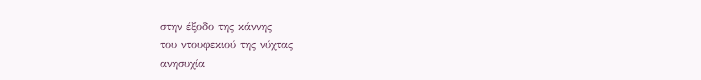στην έξοδο της κάννης
του ντουφεκιού της νύχτας
ανησυχία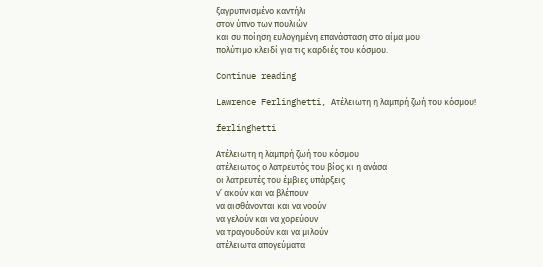ξαγρυπνισμένο καντήλι
στον ύπνο των πουλιών
και συ ποίηση ευλογημένη επανάσταση στο αίμα μου
πολύτιμο κλειδί για τις καρδιές του κόσμου.

Continue reading

Lawrence Ferlinghetti, Ατέλειωτη η λαμπρή ζωή του κόσμου!

ferlinghetti

Ατέλειωτη η λαμπρή ζωή του κόσμου
ατέλειωτος ο λατρευτός του βίος κι η ανάσα
οι λατρευτές του έμβιες υπάρξεις
ν’ ακούν και να βλέπουν
να αισθάνονται και να νοούν
να γελούν και να χορεύουν
να τραγουδούν και να μιλούν
ατέλειωτα απογεύματα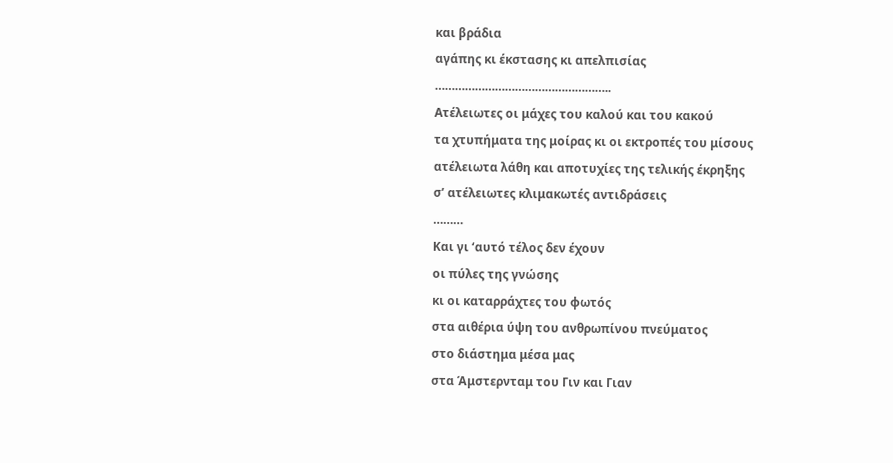και βράδια
αγάπης κι έκστασης κι απελπισίας
……………………………………………..
Ατέλειωτες οι μάχες του καλού και του κακού
τα χτυπήματα της μοίρας κι οι εκτροπές του μίσους
ατέλειωτα λάθη και αποτυχίες της τελικής έκρηξης
σ’ ατέλειωτες κλιμακωτές αντιδράσεις
………
Και γι ‘αυτό τέλος δεν έχουν
οι πύλες της γνώσης
κι οι καταρράχτες του φωτός
στα αιθέρια ύψη του ανθρωπίνου πνεύματος
στο διάστημα μέσα μας
στα Άμστερνταμ του Γιν και Γιαν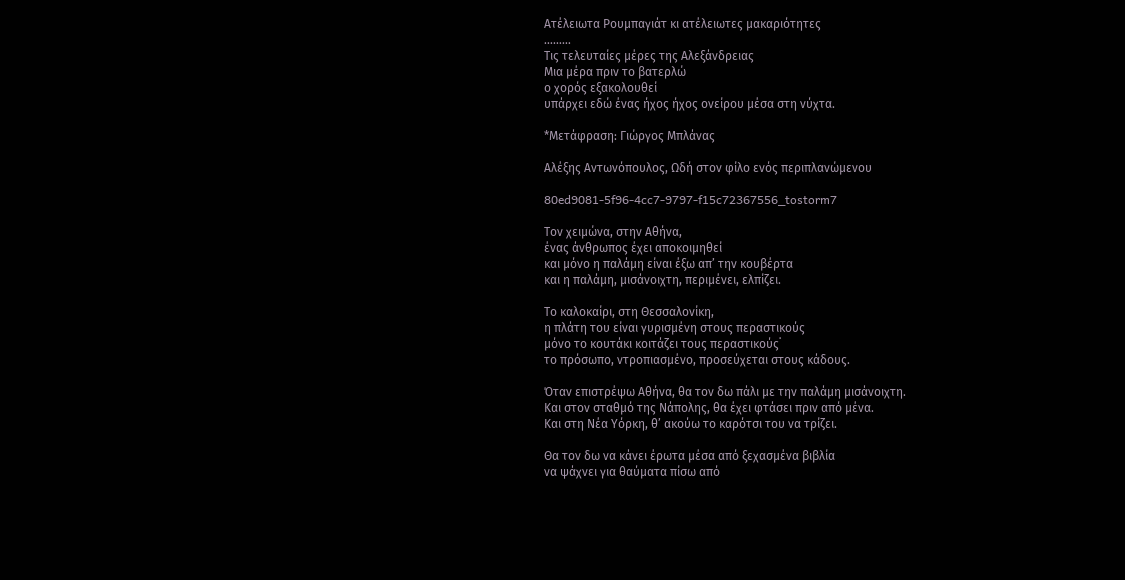Ατέλειωτα Ρουμπαγιάτ κι ατέλειωτες μακαριότητες
………
Τις τελευταίες μέρες της Αλεξάνδρειας
Μια μέρα πριν το βατερλώ
ο χορός εξακολουθεί
υπάρχει εδώ ένας ήχος ήχος ονείρου μέσα στη νύχτα.

*Μετάφραση: Γιώργος Μπλάνας

Αλέξης Αντωνόπουλος, Ωδή στον φίλο ενός περιπλανώμενου

80ed9081-5f96-4cc7-9797-f15c72367556_tostorm7

Τον χειμώνα, στην Αθήνα,
ένας άνθρωπος έχει αποκοιμηθεί
και μόνο η παλάμη είναι έξω απ’ την κουβέρτα
και η παλάμη, μισάνοιχτη, περιμένει, ελπίζει.

Το καλοκαίρι, στη Θεσσαλονίκη,
η πλάτη του είναι γυρισμένη στους περαστικούς
μόνο το κουτάκι κοιτάζει τους περαστικούς˙
το πρόσωπο, ντροπιασμένο, προσεύχεται στους κάδους.

Όταν επιστρέψω Αθήνα, θα τον δω πάλι με την παλάμη μισάνοιχτη.
Και στον σταθμό της Νάπολης, θα έχει φτάσει πριν από μένα.
Και στη Νέα Υόρκη, θ’ ακούω το καρότσι του να τρίζει.

Θα τον δω να κάνει έρωτα μέσα από ξεχασμένα βιβλία
να ψάχνει για θαύματα πίσω από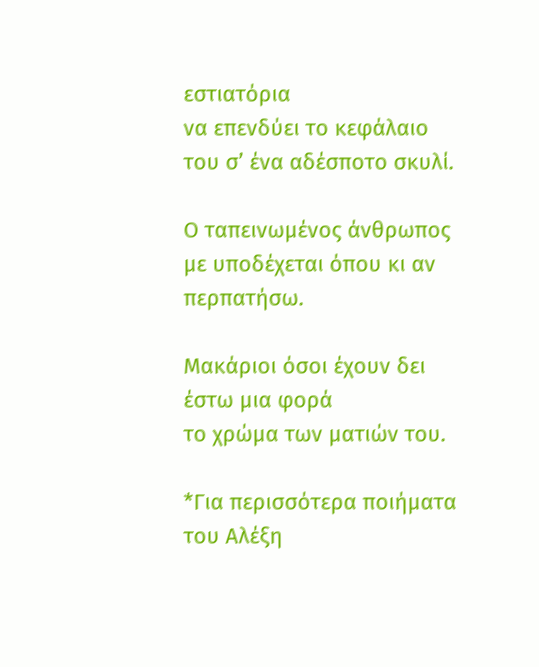εστιατόρια
να επενδύει το κεφάλαιο του σ’ ένα αδέσποτο σκυλί.

Ο ταπεινωμένος άνθρωπος
με υποδέχεται όπου κι αν περπατήσω.

Μακάριοι όσοι έχουν δει
έστω μια φορά
το χρώμα των ματιών του.

*Για περισσότερα ποιήματα του Αλέξη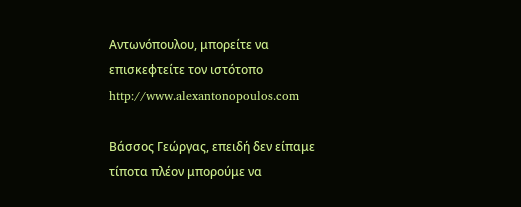Αντωνόπουλου, μπορείτε να επισκεφτείτε τον ιστότοπο http://www.alexantonopoulos.com

Βάσσος Γεώργας, επειδή δεν είπαμε τίποτα πλέον μπορούμε να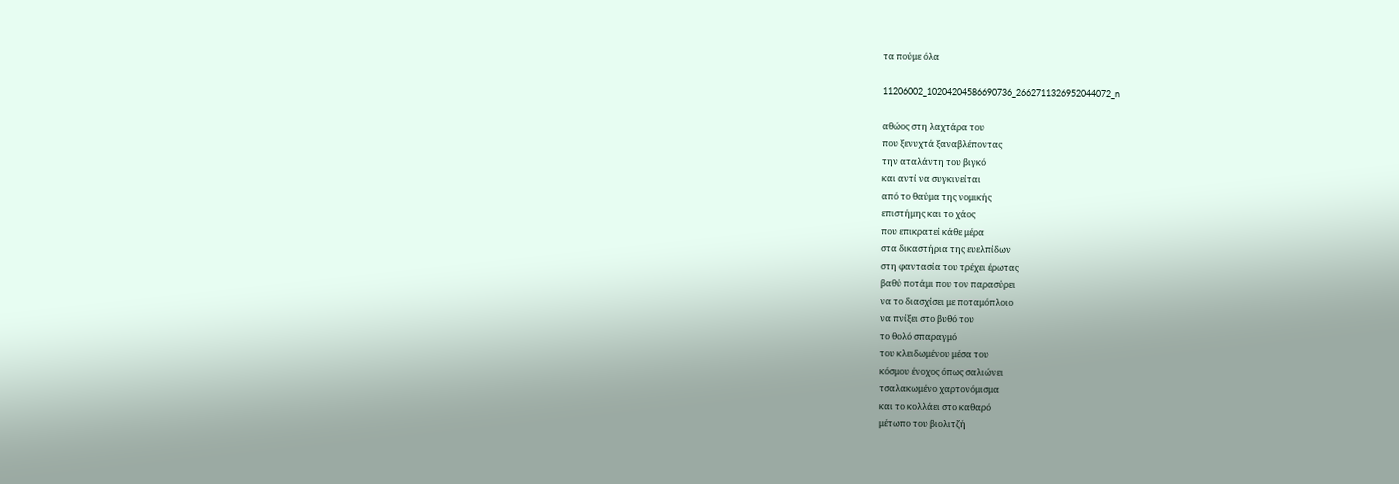τα πούμε όλα

11206002_10204204586690736_2662711326952044072_n

αθώος στη λαχτάρα του
που ξενυχτά ξαναβλέποντας
την αταλάντη του βιγκό
και αντί να συγκινείται
από το θαύμα της νομικής
επιστήμης και το χάος
που επικρατεί κάθε μέρα
στα δικαστήρια της ευελπίδων
στη φαντασία του τρέχει έρωτας
βαθύ ποτάμι που τον παρασύρει
να το διασχίσει με ποταμόπλοιο
να πνίξει στο βυθό του
το θολό σπαραγμό
του κλειδωμένου μέσα του
κόσμου ένοχος όπως σαλιώνει
τσαλακωμένο χαρτονόμισμα
και το κολλάει στο καθαρό
μέτωπο του βιολιτζή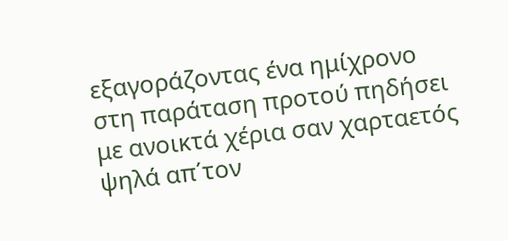εξαγοράζοντας ένα ημίχρονο
στη παράταση προτού πηδήσει
με ανοικτά χέρια σαν χαρταετός
ψηλά απ΄τον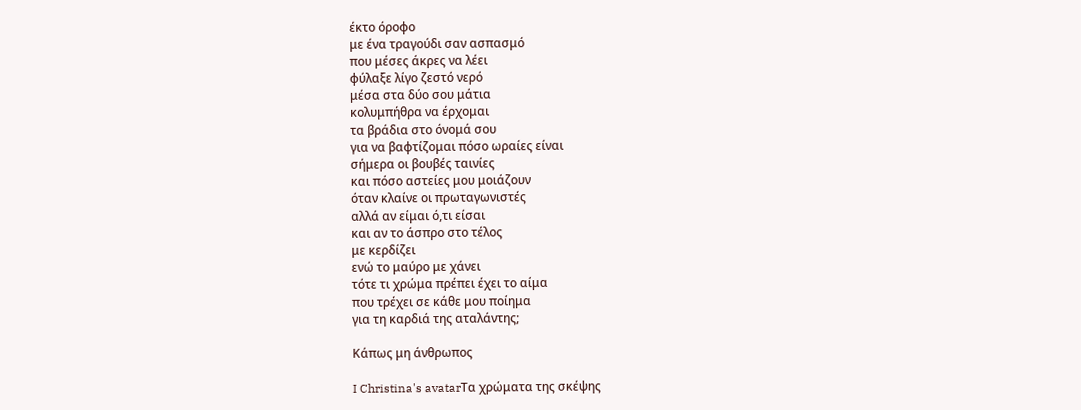έκτο όροφο
με ένα τραγούδι σαν ασπασμό
που μέσες άκρες να λέει
φύλαξε λίγο ζεστό νερό
μέσα στα δύο σου μάτια
κολυμπήθρα να έρχομαι
τα βράδια στο όνομά σου
για να βαφτίζομαι πόσο ωραίες είναι
σήμερα οι βουβές ταινίες
και πόσο αστείες μου μοιάζουν
όταν κλαίνε οι πρωταγωνιστές
αλλά αν είμαι ό,τι είσαι
και αν το άσπρο στο τέλος
με κερδίζει
ενώ το μαύρο με χάνει
τότε τι χρώμα πρέπει έχει το αίμα
που τρέχει σε κάθε μου ποίημα
για τη καρδιά της αταλάντης;

Κάπως μη άνθρωπος

I Christina's avatarΤα χρώματα της σκέψης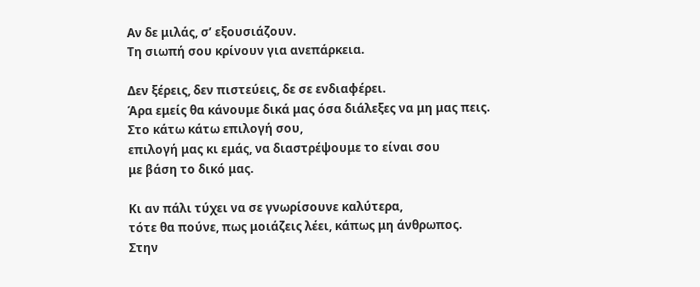Αν δε μιλάς, σ’ εξουσιάζουν.
Τη σιωπή σου κρίνουν για ανεπάρκεια.

Δεν ξέρεις, δεν πιστεύεις, δε σε ενδιαφέρει.
Άρα εμείς θα κάνουμε δικά μας όσα διάλεξες να μη μας πεις.
Στο κάτω κάτω επιλογή σου,
επιλογή μας κι εμάς, να διαστρέψουμε το είναι σου
με βάση το δικό μας.

Κι αν πάλι τύχει να σε γνωρίσουνε καλύτερα,
τότε θα πούνε, πως μοιάζεις λέει, κάπως μη άνθρωπος.
Στην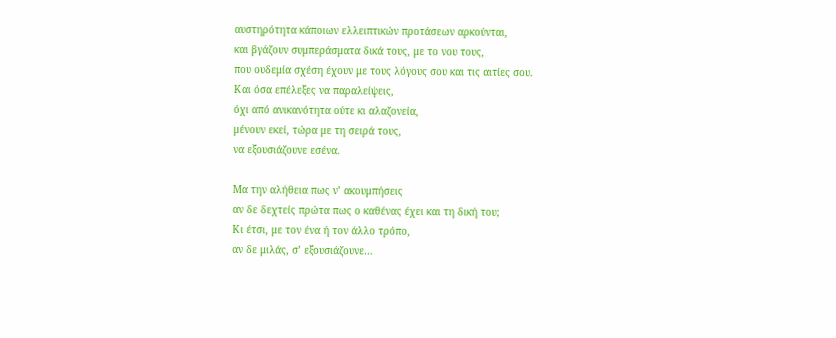αυστηρότητα κάποιων ελλειπτικών προτάσεων αρκούνται,
και βγάζουν συμπεράσματα δικά τους, με το νου τους,
που ουδεμία σχέση έχουν με τους λόγους σου και τις αιτίες σου.
Και όσα επέλεξες να παραλείψεις,
όχι από ανικανότητα ούτε κι αλαζονεία,
μένουν εκεί, τώρα με τη σειρά τους,
να εξουσιάζουνε εσένα.

Μα την αλήθεια πως ν’ ακουμπήσεις
αν δε δεχτείς πρώτα πως ο καθένας έχει και τη δική του;
Κι έτσι, με τον ένα ή τον άλλο τρόπο,
αν δε μιλάς, σ’ εξουσιάζουνε…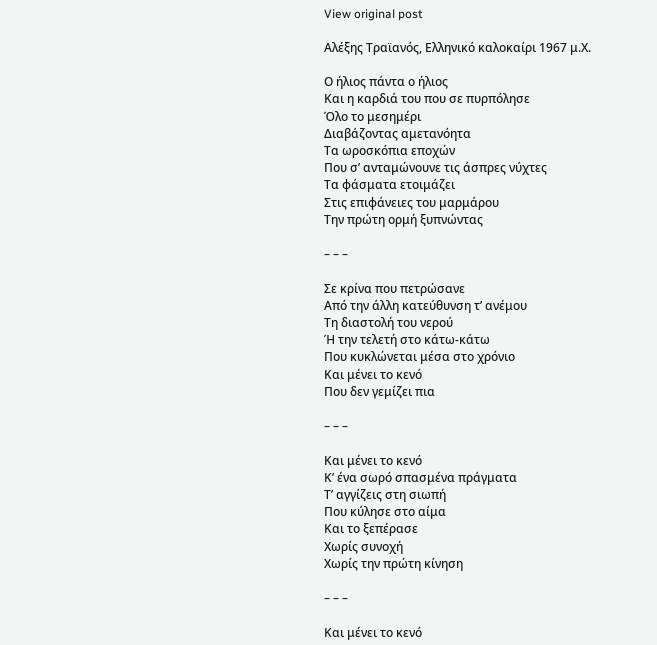View original post

Αλέξης Τραϊανός, Ελληνικό καλοκαίρι 1967 μ.Χ.

Ο ήλιος πάντα ο ήλιος
Και η καρδιά του που σε πυρπόλησε
Όλο το μεσημέρι
Διαβάζοντας αμετανόητα
Τα ωροσκόπια εποχών
Που σ’ ανταμώνουνε τις άσπρες νύχτες
Τα φάσματα ετοιμάζει
Στις επιφάνειες του μαρμάρου
Την πρώτη ορμή ξυπνώντας

– – –

Σε κρίνα που πετρώσανε
Από την άλλη κατεύθυνση τ’ ανέμου
Τη διαστολή του νερού
Ή την τελετή στο κάτω-κάτω
Που κυκλώνεται μέσα στο χρόνιο
Και μένει το κενό
Που δεν γεμίζει πια

– – –

Και μένει το κενό
Κ’ ένα σωρό σπασμένα πράγματα
Τ’ αγγίζεις στη σιωπή
Που κύλησε στο αίμα
Και το ξεπέρασε
Χωρίς συνοχή
Χωρίς την πρώτη κίνηση

– – –

Και μένει το κενό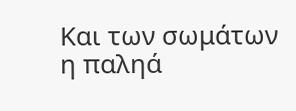Και των σωμάτων η παληά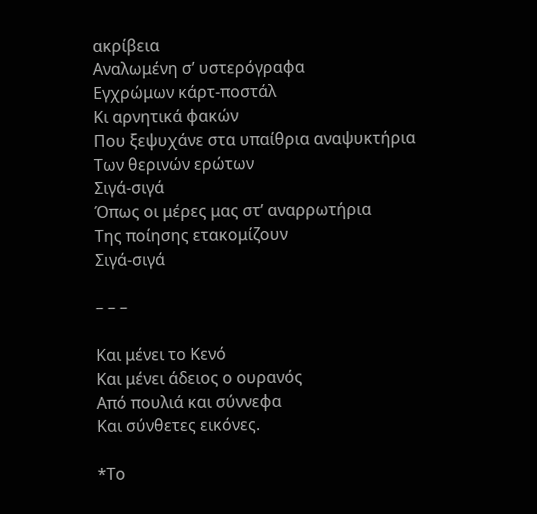ακρίβεια
Αναλωμένη σ’ υστερόγραφα
Εγχρώμων κάρτ-ποστάλ
Κι αρνητικά φακών
Που ξεψυχάνε στα υπαίθρια αναψυκτήρια
Των θερινών ερώτων
Σιγά-σιγά
Όπως οι μέρες μας στ’ αναρρωτήρια
Της ποίησης ετακομίζουν
Σιγά-σιγά

– – –

Και μένει το Κενό
Και μένει άδειος ο ουρανός
Από πουλιά και σύννεφα
Και σύνθετες εικόνες.

*Το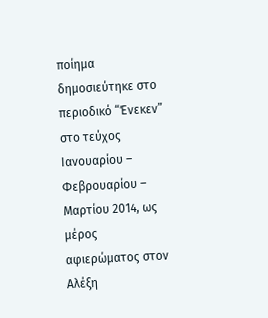ποίημα δημοσιεύτηκε στο περιοδικό “Ένεκεν” στο τεύχος Ιανουαρίου – Φεβρουαρίου – Μαρτίου 2014, ως μέρος αφιερώματος στον Αλέξη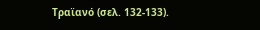Τραϊανό (σελ. 132-133).